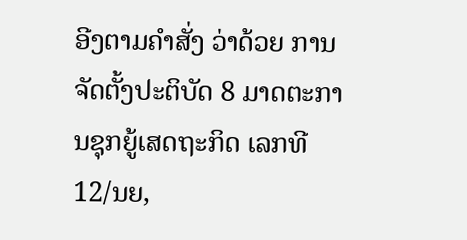ອີງຕາມຄຳສັ່ງ ວ່າດ້ວຍ ການຈັດຕັ້ງປະຕິບັດ 8 ມາດຕະການຊຸກຍູ້ເສດຖະກິດ ເລກທີ 12/ນຍ,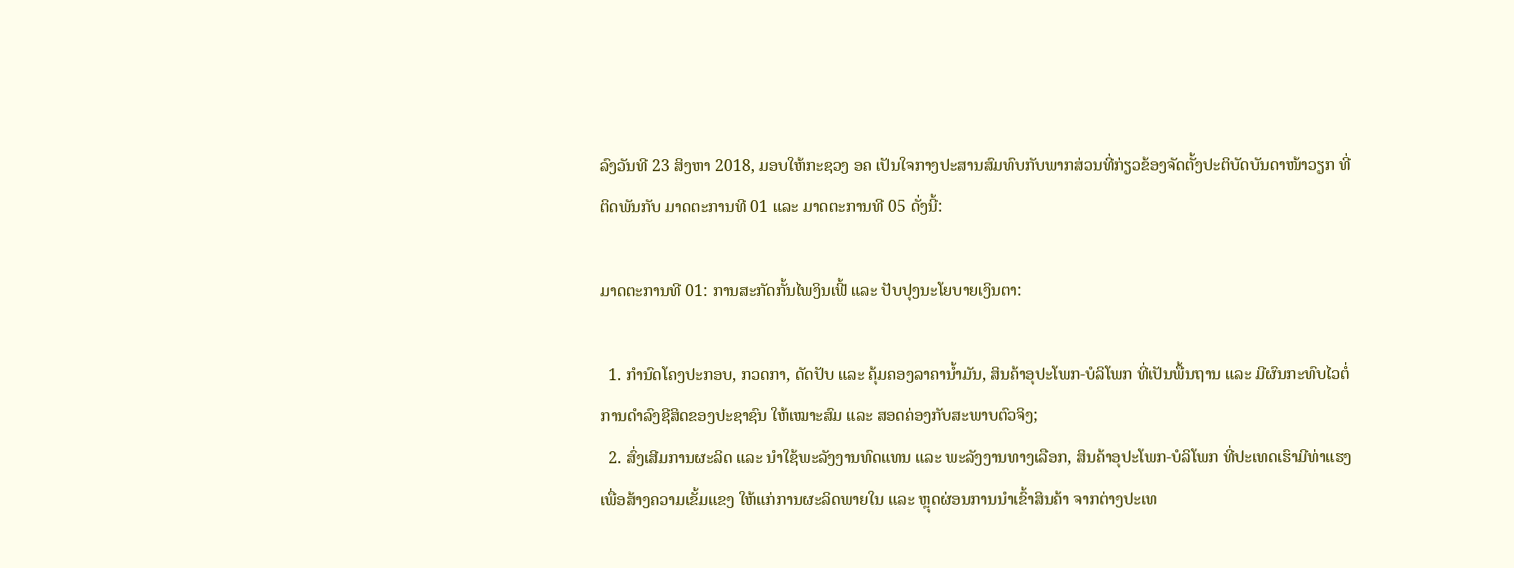ລົງວັນທີ 23 ສິງຫາ 2018, ມອບໃຫ້ກະຊວງ ອຄ ເປັນໃຈກາງປະສານສົມທົບກັບພາກສ່ວນທີ່ກ່ຽວຂ້ອງຈັດຕັ້ງປະຕິບັດບັນດາໜ້າວຽກ ທີ່ຕິດພັນກັບ ມາດຕະການທີ 01 ແລະ ມາດຕະການທີ 05 ດັ່ງນີ້:

ມາດຕະການທີ 01: ການສະກັດກັ້ນໄພງິນເຟີ້ ແລະ ປັບປຸງນະໂຍບາຍເງິນຕາ:

  1. ກຳນົດໂຄງປະກອບ, ກວດກາ, ດັດປັບ ແລະ ຄຸ້ມຄອງລາຄານ້ຳມັນ, ສິນຄ້າອຸປະໂພກ-ບໍລິໂພກ ທີ່ເປັນພື້ນຖານ ແລະ ມີຜົນກະທົບໄວຕໍ່ການດຳລົງຊີສິດຂອງປະຊາຊົນ ໃຫ້ເໝາະສົມ ແລະ ສອດຄ່ອງກັບສະພາບຕົວຈິງ;
  2. ສົ່ງເສີມການຜະລິດ ແລະ ນຳໃຊ້ພະລັງງານທົດແທນ ແລະ ພະລັງງານທາງເລືອກ, ສິນຄ້າອຸປະໂພກ-ບໍລິໂພກ ທີ່ປະເທດເຮົາມີທ່າແຮງ ເພື່ອສ້າງຄວາມເຂັ້ມແຂງ ໃຫ້ແກ່ການຜະລິດພາຍໃນ ແລະ ຫຼຸດຜ່ອນການນຳເຂົ້າສິນຄ້າ ຈາກຕ່າງປະເທ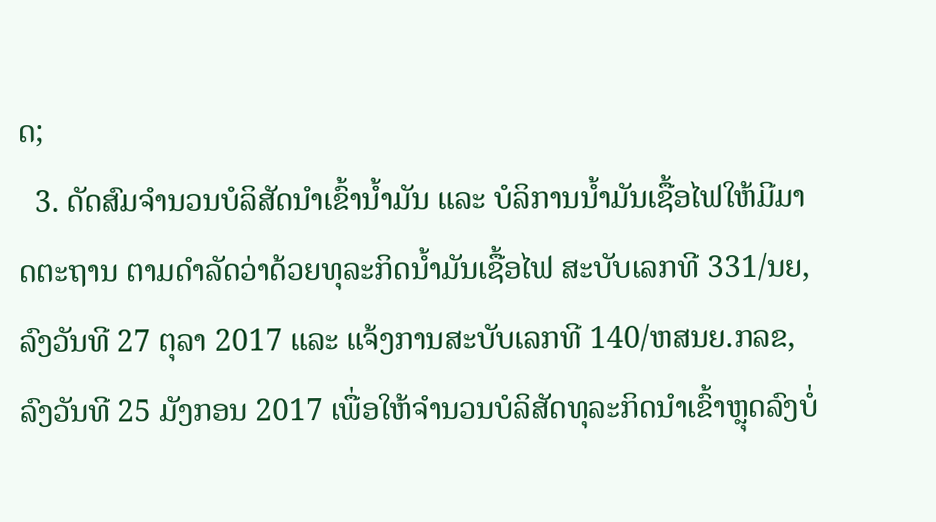ດ;
  3. ດັດສົມຈຳນວນບໍລິສັດນຳເຂົ້ານ້ຳມັນ ແລະ ບໍລິການນ້ຳມັນເຊື້ອໄຟໃຫ້ມີມາດຕະຖານ ຕາມດຳລັດວ່າດ້ວຍທຸລະກິດນ້ຳມັນເຊື້ອໄຟ ສະບັບເລກທີ 331/ນຍ,ລົງວັນທີ 27 ຕຸລາ 2017 ແລະ ແຈ້ງການສະບັບເລກທີ 140/ຫສນຍ.ກລຂ, ລົງວັນທີ 25 ມັງກອນ 2017 ເພື່ອໃຫ້ຈຳນວນບໍລິສັດທຸລະກິດນຳເຂົ້າຫຼຸດລົງບໍ່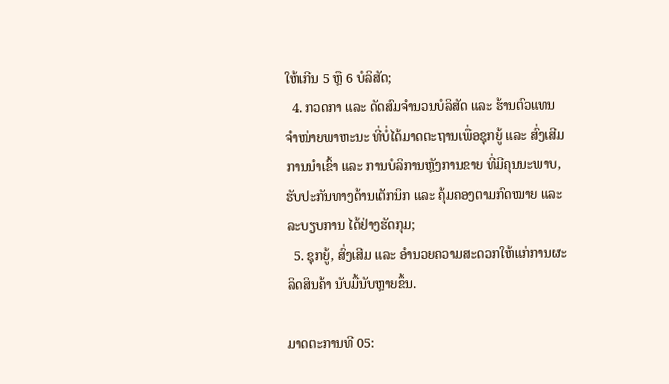ໃຫ້ເກີນ 5 ຫຼື 6 ບໍລິສັດ;
  4. ກວດກາ ແລະ ດັດສົມຈຳນວນບໍລິສັດ ແລະ ຮ້ານຕົວແທນຈຳໜ່າຍພາຫະນະ ທີ່ບໍ່ໄດ້ມາດຕະຖານເພື່ອຊຸກຍູ້ ແລະ ສົ່ງເສີມການນຳເຂົ້າ ແລະ ການບໍລິການຫຼັງການຂາຍ ທີ່ມີຄຸນນະພາບ, ຮັບປະກັນທາງດ້ານເຕັກນິກ ແລະ ຄຸ້ມຄອງຕາມກົດໝາຍ ແລະ ລະບຽບການ ໄດ້ຢ່າງຮັດກຸມ;
  5. ຊຸກຍູ້, ສົ່ງເສີມ ແລະ ອຳນວຍຄວາມສະດວກໃຫ້ແກ່ການຜະລິດສິນຄ້າ ນັບມື້ນັບຫຼາຍຂຶ້ນ.

ມາດຕະການທີ 05: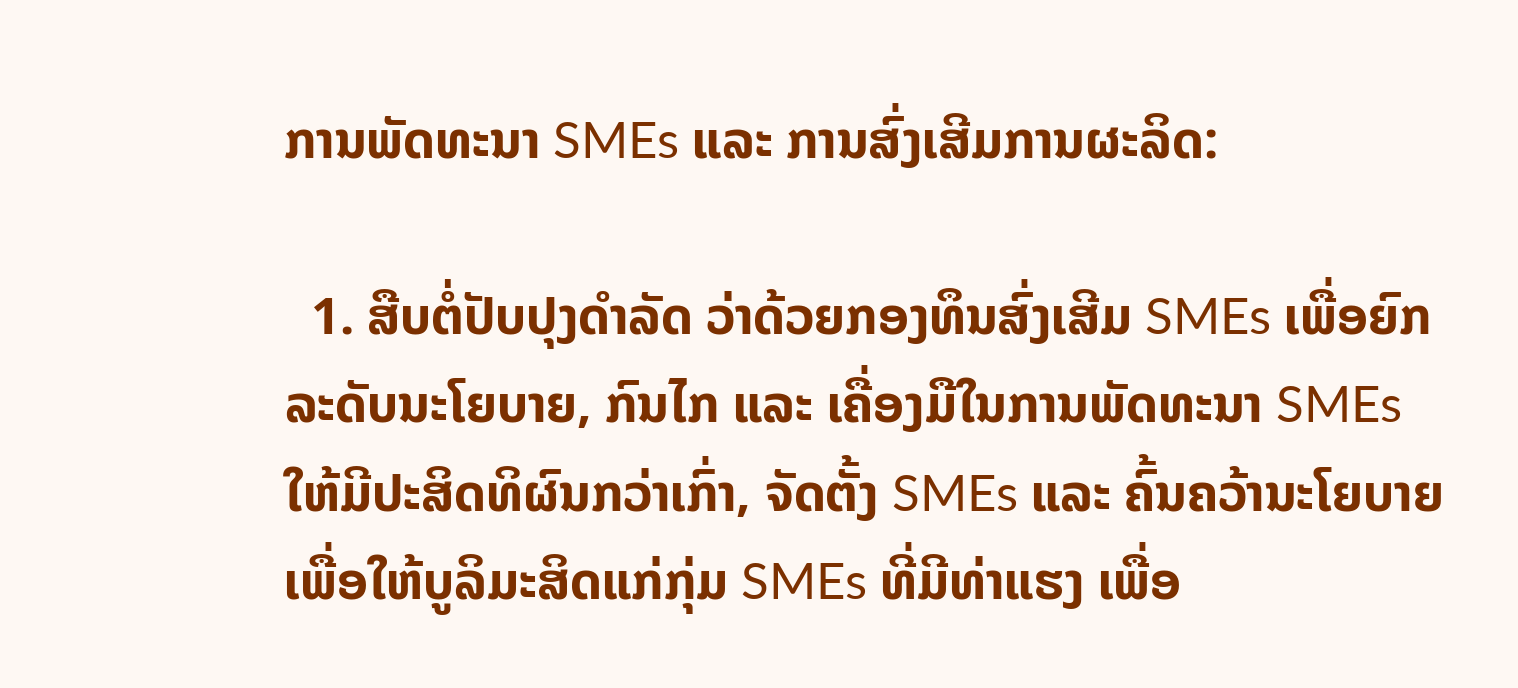ການພັດທະນາ SMEs ແລະ ການສົ່ງເສີມການຜະລິດ:

  1. ສືບຕໍ່ປັບປຸງດຳລັດ ວ່າດ້ວຍກອງທຶນສົ່ງເສີມ SMEs ເພື່ອຍົກລະດັບນະໂຍບາຍ, ກົນໄກ ແລະ ເຄື່ອງມືໃນການພັດທະນາ SMEs ໃຫ້ມີປະສິດທິຜົນກວ່າເກົ່າ, ຈັດຕັ້ງ SMEs ແລະ ຄົ້ນຄວ້ານະໂຍບາຍເພື່ອໃຫ້ບູລິມະສິດແກ່ກຸ່ມ SMEs ທີ່ມີທ່າແຮງ ເພື່ອ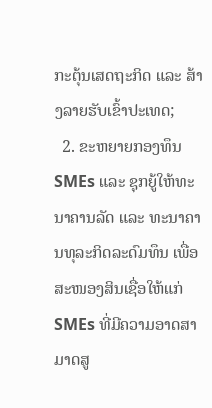ກະຕຸ້ນເສດຖະກິດ ແລະ ສ້າງລາຍຮັບເຂົ້າປະເທດ;
  2. ຂະຫຍາຍກອງທຶນ SMEs ແລະ ຊຸກຍູ້ໃຫ້ທະນາຄານລັດ ແລະ ທະນາຄານທຸລະກິດລະດົມທຶນ ເພື່ອສະໜອງສິນເຊື່ອໃຫ້ແກ່ SMEs ທີ່ມີຄວາມອາດສາມາດສູ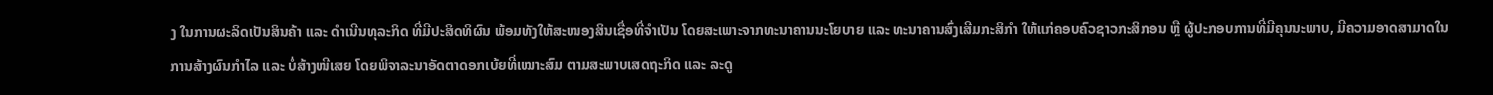ງ ໃນການຜະລິດເປັນສິນຄ້າ ແລະ ດຳເນີນທຸລະກິດ ທີ່ມີປະສິດທິຜົນ ພ້ອມທັງໃຫ້ສະໜອງສິນເຊື່ອທີ່ຈຳເປັນ ໂດຍສະເພາະຈາກທະນາຄານນະໂຍບາຍ ແລະ ທະນາຄານສົ່ງເສີມກະສິກຳ ໃຫ້ແກ່ຄອບຄົວຊາວກະສິກອນ ຫຼື ຜູ້ປະກອບການທີ່ມີຄຸນນະພາບ, ມີຄວາມອາດສາມາດໃນການສ້າງຜົນກຳໄລ ແລະ ບໍ່ສ້າງໜີເສຍ ໂດຍພິຈາລະນາອັດຕາດອກເບ້ຍທີ່ເໝາະສົມ ຕາມສະພາບເສດຖະກິດ ແລະ ລະດູ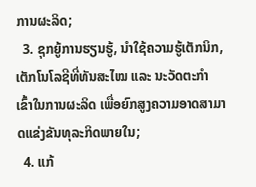ການຜະລິດ;
  3. ຊຸກຍູ້ການຮຽນຮູ້, ນຳໃຊ້ຄວາມຮູ້ເຕັກນິກ, ເຕັກໂນໂລຊີທີ່ທັນສະໄໝ ແລະ ນະວັດຕະກຳ ເຂົ້າໃນການຜະລິດ ເພື່ອຍົກສູງຄວາມອາດສາມາດແຂ່ງຂັນທຸລະກິດພາຍໃນ;
  4. ແກ້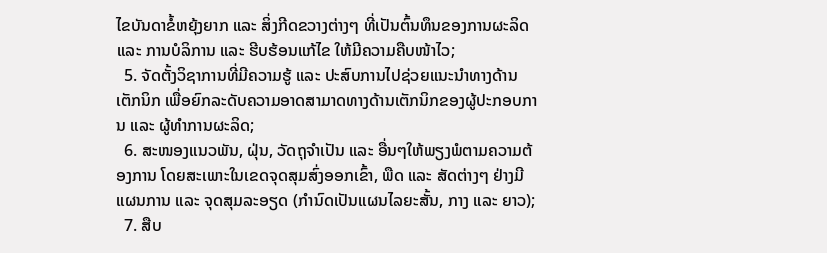ໄຂບັນດາຂໍ້ຫຍຸ້ງຍາກ ແລະ ສິ່ງກີດຂວາງຕ່າງໆ ທີ່ເປັນຕົ້ນທຶນຂອງການຜະລິດ ແລະ ການບໍລິການ ແລະ ຮີບຮ້ອນແກ້ໄຂ ໃຫ້ມີຄວາມຄືບໜ້າໄວ;
  5. ຈັດຕັ້ງວິຊາການທີ່ມີຄວາມຮູ້ ແລະ ປະສົບການໄປຊ່ວຍແນະນຳທາງດ້ານເຕັກນິກ ເພື່ອຍົກລະດັບຄວາມອາດສາມາດທາງດ້ານເຕັກນິກຂອງຜູ້ປະກອບການ ແລະ ຜູ້ທຳການຜະລິດ;
  6. ສະໜອງແນວພັນ, ຝຸ່ນ, ວັດຖຸຈຳເປັນ ແລະ ອື່ນໆໃຫ້ພຽງພໍຕາມຄວາມຕ້ອງການ ໂດຍສະເພາະໃນເຂດຈຸດສຸມສົ່ງອອກເຂົ້າ, ພືດ ແລະ ສັດຕ່າງໆ ຢ່າງມີແຜນການ ແລະ ຈຸດສຸມລະອຽດ (ກຳນົດເປັນແຜນໄລຍະສັ້ນ, ກາງ ແລະ ຍາວ);
  7. ສືບ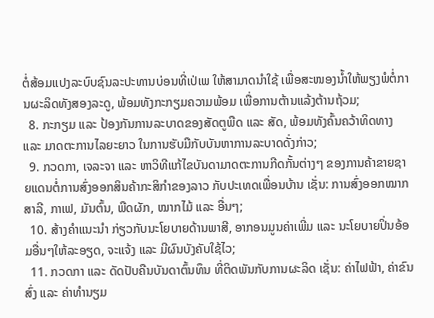ຕໍ່ສ້ອມແປງລະບົບຊົນລະປະທານບ່ອນທີ່ເປ່ເພ ໃຫ້ສາມາດນຳໃຊ້ ເພື່ອສະໜອງນ້ຳໃຫ້ພຽງພໍຕໍ່ການຜະລິດທັງສອງລະດູ, ພ້ອມທັງກະກຽມຄວາມພ້ອມ ເພື່ອການຕ້ານແລ້ງຕ້ານຖ້ວມ;
  8. ກະກຽມ ແລະ ປ້ອງກັນການລະບາດຂອງສັດຕູພືດ ແລະ ສັດ, ພ້ອມທັງຄົ້ນຄວ້າທິດທາງ ແລະ ມາດຕະການໄລຍະຍາວ ໃນການຮັບມືກັບບັນຫາການລະບາດດັ່ງກ່າວ;
  9. ກວດກາ, ເຈລະຈາ ແລະ ຫາວິທີແກ້ໄຂບັນດາມາດຕະການກີດກັ້ນຕ່າງໆ ຂອງການຄ້າຂາຍຊາຍແດນຕໍ່ການສົ່ງອອກສິນຄ້າກະສິກຳຂອງລາວ ກັບປະເທດເພື່ອນບ້ານ ເຊັ່ນ: ການສົ່ງອອກໝາກສາລີ, ກາເຟ, ມັນຕົ້ນ, ພືດຜັກ, ໝາກໄມ້ ແລະ ອື່ນໆ;
  10. ສ້າງຄຳແນະນຳ ກ່ຽວກັບນະໂຍບາຍດ້ານພາສີ, ອາກອນມູນຄ່າເພີ່ມ ແລະ ນະໂຍບາຍປິ່ນອ້ອມອື່ນໆໃຫ້ລະອຽດ, ຈະແຈ້ງ ແລະ ມີຜົນບັງຄັບໃຊ້ໄວ;
  11. ກວດກາ ແລະ ດັດປັບຄືນບັນດາຕົ້ນທຶນ ທີ່ຕິດພັນກັບການຜະລິດ ເຊັ່ນ: ຄ່າໄຟຟ້າ, ຄ່າຂົນສົ່ງ ແລະ ຄ່າທຳນຽມ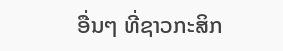ອື່ນໆ ທີ່ຊາວກະສິກ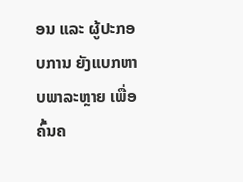ອນ ແລະ ຜູ້ປະກອບການ ຍັງແບກຫາບພາລະຫຼາຍ ເພື່ອຄົ້ນຄ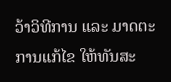ວ້າວິທີການ ແລະ ມາດຕະການແກ້ໄຂ ໃຫ້ທັນສະ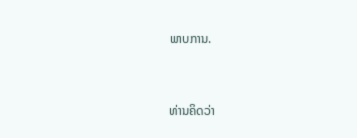ພາບການ.



ທ່ານຄິດວ່າ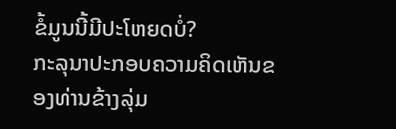ຂໍ້ມູນນີ້ມີປະໂຫຍດບໍ່?
ກະລຸນາປະກອບຄວາມຄິດເຫັນຂອງທ່ານຂ້າງລຸ່ມ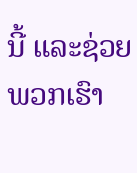ນີ້ ແລະຊ່ວຍພວກເຮົາ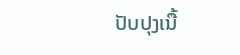ປັບປຸງເນື້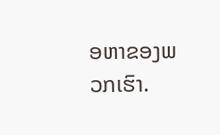ອຫາຂອງພວກເຮົາ.